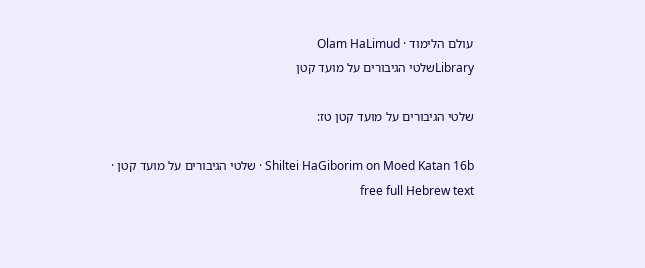עולם הלימוד · Olam HaLimud
Libraryשלטי הגיבורים על מועד קטן

שלטי הגיבורים על מועד קטן טז:

Shiltei HaGiborim on Moed Katan 16b · שלטי הגיבורים על מועד קטן · free full Hebrew text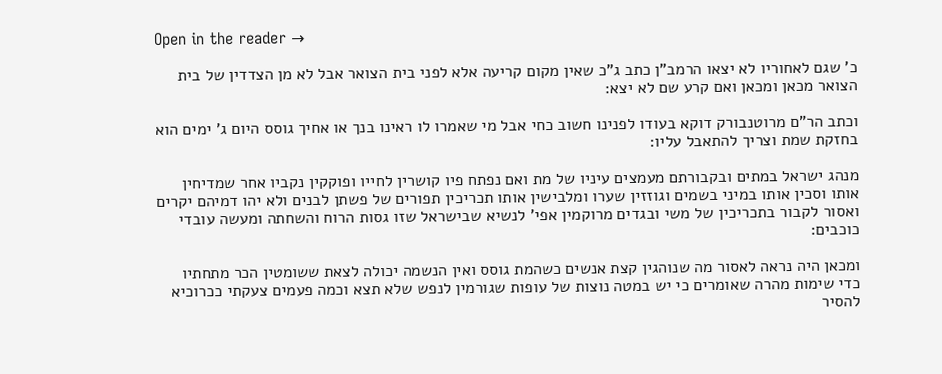Open in the reader →

כ' שגם לאחוריו לא יצאו הרמב"ן כתב ג"כ שאין מקום קריעה אלא לפני בית הצואר אבל לא מן הצדדין של בית הצואר מכאן ומכאן ואם קרע שם לא יצא:

וכתב הר"ם מרוטנבורק דוקא בעודו לפנינו חשוב כחי אבל מי שאמרו לו ראינו בנך או אחיך גוסס היום ג' ימים הוא בחזקת שמת וצריך להתאבל עליו:

מנהג ישראל במתים ובקבורתם מעמצים עיניו של מת ואם נפתח פיו קושרין לחייו ופוקקין נקביו אחר שמדיחין אותו וסכין אותו במיני בשמים וגוזזין שערו ומלבישין אותו תכריכין תפורים של פשתן לבנים ולא יהו דמיהם יקרים ואסור לקבור בתכריכין של משי ובגדים מרוקמין אפי' לנשיא שבישראל שזו גסות הרוח והשחתה ומעשה עובדי כוכבים:

ומכאן היה נראה לאסור מה שנוהגין קצת אנשים כשהמת גוסס ואין הנשמה יכולה לצאת ששומטין הכר מתחתיו כדי שימות מהרה שאומרים כי יש במטה נוצות של עופות שגורמין לנפש שלא תצא וכמה פעמים צעקתי ככרוכיא להסיר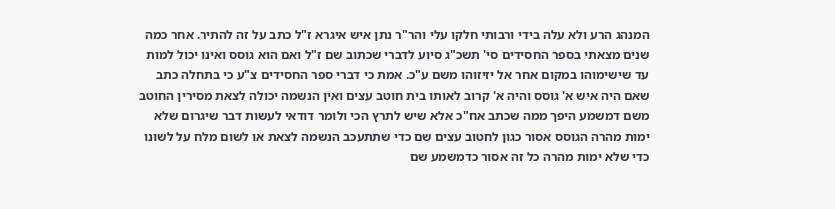המנהג הרע ולא עלה בידי ורבותי חלקו עלי והר"ר נתן איש איגרא ז"ל כתב על זה להתיר. אחר כמה שנים מצאתי בספר החסידים סי' תשכ"ג סיוע לדברי שכתוב שם ז"ל ואם הוא גוסס ואינו יכול למות עד שישימוהו במקום אחר אל יזיזוהו משם ע"כ. אמת כי דברי ספר החסידים צ"ע כי בתחלה כתב שאם היה איש א' גוסס והיה א' קרוב לאותו בית חוטב עצים ואין הנשמה יכולה לצאת מסירין החוטב משם דמשמע היפך ממה שכתב אח"כ אלא שיש לתרץ הכי ולומר דודאי לעשות דבר שיגרום שלא ימות מהרה הגוסס אסור כגון לחטוב עצים שם כדי שתתעכב הנשמה לצאת או לשום מלח על לשונו כדי שלא ימות מהרה כל זה אסור כדמשמע שם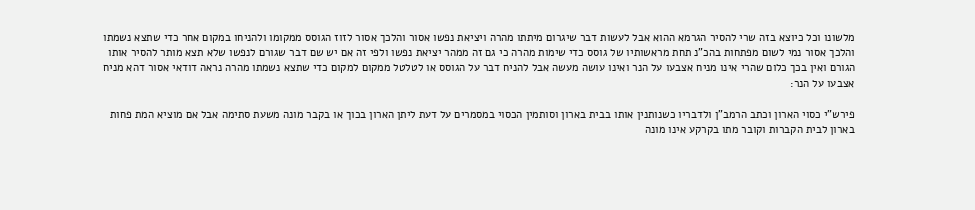מלשונו וכל כיוצא בזה שרי להסיר הגרמא ההוא אבל לעשות דבר שיגרום מיתתו מהרה ויציאת נפשו אסור והלכך אסור לזוז הגוסס ממקומו ולהניחו במקום אחר כדי שתצא נשמתו והלכך אסור נמי לשום מפתחות בהכ"נ תחת מראשותיו של גוסס כדי שימות מהרה כי גם זה ממהר יציאת נפשו ולפי זה אם יש שם דבר שגורם לנפשו שלא תצא מותר להסיר אותו הגורם ואין בכך כלום שהרי אינו מניח אצבעו על הנר ואינו עושה מעשה אבל להניח דבר על הגוסס או לטלטל ממקום למקום כדי שתצא נשמתו מהרה נראה דודאי אסור דהא מניח אצבעו על הנר:

פירש"י כסוי הארון וכתב הרמב"ן ולדבריו כשנותנין אותו בבית בארון וסותמין הכסוי במסמרים על דעת ליתן הארון בכוך או בקבר מונה משעת סתימה אבל אם מוציא המת פחות בארון לבית הקברות וקובר מתו בקרקע אינו מונה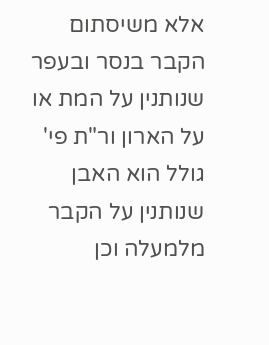אלא משיסתום הקבר בנסר ובעפר שנותנין על המת או על הארון ור"ת פי' גולל הוא האבן שנותנין על הקבר מלמעלה וכן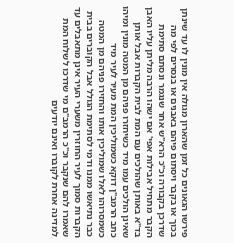פירשו הגאונים כל זמן שהארון מגולה אין מונין לו עד שינתן בכוך או בקבר ויסתום פיהם באבנים או בנסרים לפי מה שדרכן בקבורה וכ"כ הרא"ש אחר שנגמר ונסתם סתימת הקבר מתחיל אבילות אפי' אם ישהו הרבה מליתן עליו האבן בד"א באותן שהולכים עם המת לבית הקברות אבל אותן שאינן הולכים עמו מיד כשיחזרו פניהם מן המטה מונין ומיהו כתב הרמב"ן דוקא כשמוליכין המת מעיר לעיר מיד כשמסרוהו לאלו שמוליכין אותו והחזירו פניהם מן המטה כבר נתיאשו ממנו ודמי לסתימת הגולל אבל הקוברים בבית הקברות סמוך לעיר החוזרין משערי העיר אינן מתאבלים עד שאמרו להם שנקבר וכ"כ הרמב"ם מי שדרכו לשלוח המת למדינה אחרת לקוברו ואינם יודעים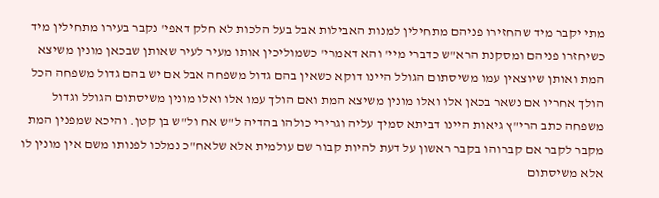מתי יקבר מיד שהחזירו פניהם מתחילין למנות האבילות אבל בעל הלכות לא חלק דאפי' נקבר בעירו מתחילין מיד כשיחזרו פניהם ומסקנת הרא"ש כדברי מיי' והא דאמרי' כשמוליכין אותו מעיר לעיר שאותן שבכאן מונין משיצא המת ואותן שיוצאין עמו משיסתום הגולל היינו דוקא כשאין בהם גדול משפחה אבל אם יש בהם גדול משפחה הכל הולך אחריו אם נשאר בכאן אלו ואלו מונין משיצא המת ואם הולך עמו אלו ואלו מונין משיסתום הגולל וגדול משפחה כתב הרי"ץ גיאות היינו דביתא סמיך עליה וגרירי כולהו בהדיה ל"ש אח ול"ש בן קטן. והיכא שמפנין המת מקבר לקבר אם קברוהו בקבר ראשון על דעת להיות קבור שם עולמית אלא שלאח"כ נמלכו לפנותו משם אין מונין לו אלא משיסתום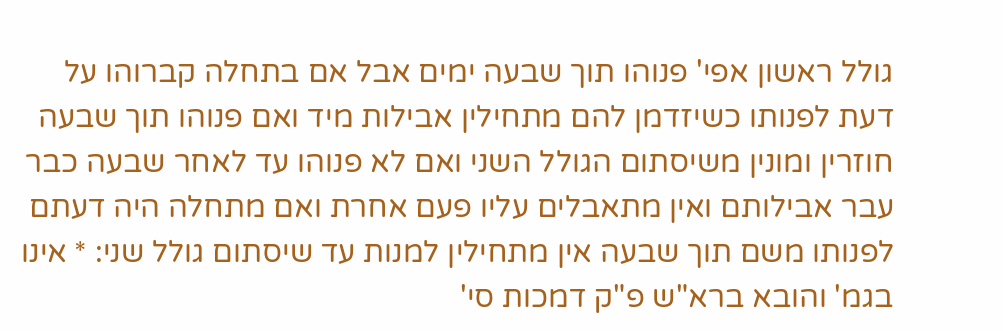גולל ראשון אפי' פנוהו תוך שבעה ימים אבל אם בתחלה קברוהו על דעת לפנותו כשיזדמן להם מתחילין אבילות מיד ואם פנוהו תוך שבעה חוזרין ומונין משיסתום הגולל השני ואם לא פנוהו עד לאחר שבעה כבר עבר אבילותם ואין מתאבלים עליו פעם אחרת ואם מתחלה היה דעתם לפנותו משם תוך שבעה אין מתחילין למנות עד שיסתום גולל שני: * אינו בגמ' והובא ברא"ש פ"ק דמכות סי'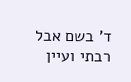ד' בשם אבל רבתי ועיין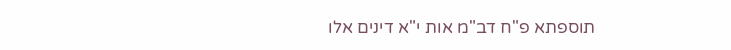תוספתא פ"ח דב"מ אות י"א דינים אלו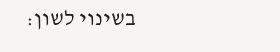בשינוי לשון: